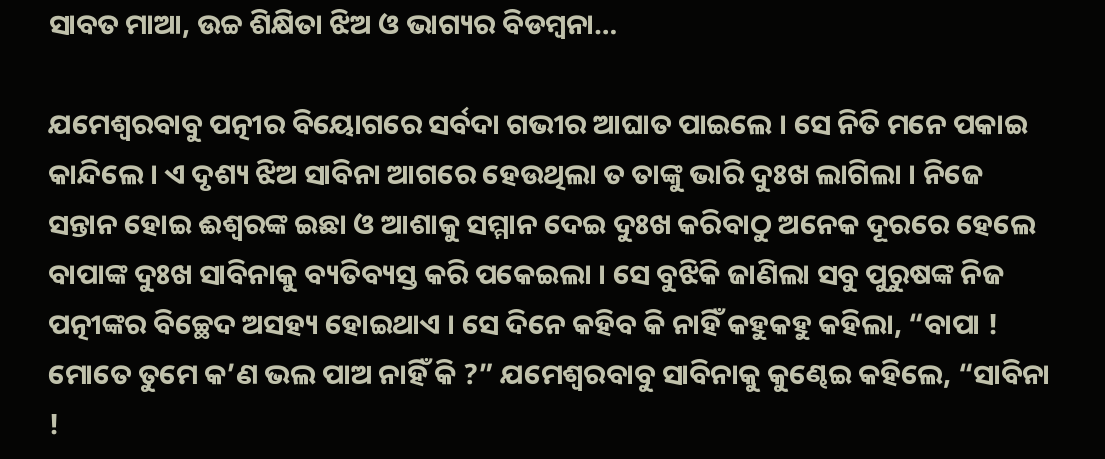ସାବତ ମାଆ, ଉଚ୍ଚ ଶିକ୍ଷିତା ଝିଅ ଓ ଭାଗ୍ୟର ବିଡମ୍ବନା…

ଯମେଶ୍ୱରବାବୁ ପତ୍ନୀର ବିୟୋଗରେ ସର୍ବଦା ଗଭୀର ଆଘାତ ପାଇଲେ । ସେ ନିତି ମନେ ପକାଇ କାନ୍ଦିଲେ । ଏ ଦୃଶ୍ୟ ଝିଅ ସାବିନା ଆଗରେ ହେଉଥିଲା ତ ତାଙ୍କୁ ଭାରି ଦୁଃଖ ଲାଗିଲା । ନିଜେ ସନ୍ତାନ ହୋଇ ଈଶ୍ୱରଙ୍କ ଇଛା ଓ ଆଶାକୁ ସମ୍ମାନ ଦେଇ ଦୁଃଖ କରିବାଠୁ ଅନେକ ଦୂରରେ ହେଲେ ବାପାଙ୍କ ଦୁଃଖ ସାବିନାକୁ ବ୍ୟତିବ୍ୟସ୍ତ କରି ପକେଇଲା । ସେ ବୁଝିକି ଜାଣିଲା ସବୁ ପୁରୁଷଙ୍କ ନିଜ ପତ୍ନୀଙ୍କର ବିଚ୍ଛେଦ ଅସହ୍ୟ ହୋଇଥାଏ । ସେ ଦିନେ କହିବ କି ନାହିଁ କହୁକହୁ କହିଲା, “ବାପା ! ମୋତେ ତୁମେ କ’ଣ ଭଲ ପାଅ ନାହିଁ କି ?” ଯମେଶ୍ୱରବାବୁ ସାବିନାକୁ କୁଣ୍ଢେଇ କହିଲେ, “ସାବିନା !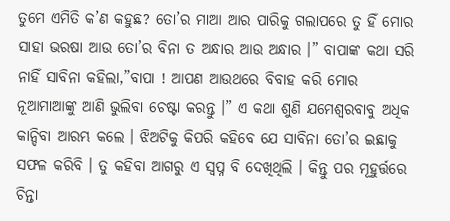ତୁମେ ଏମିତି କ’ଣ କହୁଛ? ତୋ’ର ମାଆ ଆର ପାରିକୁ ଗଲାପରେ ତୁ ହିଁ ମୋର ସାହା ଭରଷା ଆଉ ତୋ’ର ବିନା ତ ଅନ୍ଧାର ଆଉ ଅନ୍ଧାର ।” ବାପାଙ୍କ କଥା ସରି ନାହିଁ ସାବିନା କହିଲା,”ବାପା ! ଆପଣ ଆଉଥରେ ବିବାହ କରି ମୋର ନୂଆମାଆଙ୍କୁ ଆଣି ଭୁଲିବା ଚେଷ୍ଟା କରନ୍ତୁ ।” ଏ କଥା ଶୁଣି ଯମେଶ୍ୱରବାବୁ ଅଧିକ କାନ୍ଦିବା ଆରମ୍ଭ କଲେ । ଝିଅଟିକୁ କିପରି କହିବେ ଯେ ସାବିନା ତୋ’ର ଇଛାକୁ ସଫଳ କରିବି । ତୁ କହିବା ଆଗରୁ ଏ ସ୍ୱପ୍ନ ବି ଦେଖିଥିଲି । କିନ୍ତୁ ପର ମୂହୁର୍ତ୍ତରେ ଚିନ୍ତା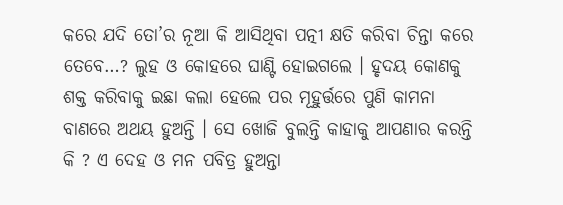କରେ ଯଦି ତୋ’ର ନୂଆ କି ଆସିଥିବା ପତ୍ନୀ କ୍ଷତି କରିବା ଚିନ୍ତା କରେ ତେବେ…? ଲୁହ ଓ କୋହରେ ଘାଣ୍ଟି ହୋଇଗଲେ । ହୃଦୟ କୋଣକୁ ଶକ୍ତ କରିବାକୁ ଇଛା କଲା ହେଲେ ପର ମୂହୁର୍ତ୍ତରେ ପୁଣି କାମନା ବାଣରେ ଅଥୟ ହୁଅନ୍ତି । ସେ ଖୋଜି ବୁଲନ୍ତି କାହାକୁ ଆପଣାର କରନ୍ତି କି ? ଏ ଦେହ ଓ ମନ ପବିତ୍ର ହୁଅନ୍ତା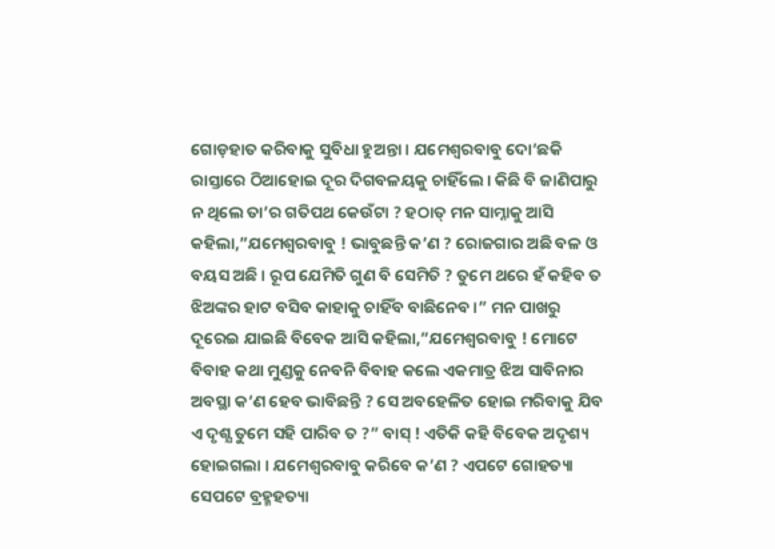ଗୋଡ଼ହାତ କରିବାକୁ ସୁବିଧା ହୁଅନ୍ତା । ଯମେଶ୍ୱରବାବୁ ଦୋ’ଛକି ରାସ୍ତାରେ ଠିଆହୋଇ ଦୂର ଦିଗବଳୟକୁ ଚାହିଁଲେ । କିଛି ବି ଜାଣିପାରୁ ନ ଥିଲେ ତା’ର ଗତିପଥ କେଉଁଟା ? ହଠାତ୍ ମନ ସାମ୍ନାକୁ ଆସି କହିଲା,”ଯମେଶ୍ୱରବାବୁ ! ଭାବୁଛନ୍ତି କ’ଣ ? ରୋଜଗାର ଅଛି ବଳ ଓ ବୟସ ଅଛି । ରୂପ ଯେମିତି ଗୁଣ ବି ସେମିତି ? ତୁମେ ଥରେ ହଁ କହିବ ତ ଝିଅଙ୍କର ହାଟ ବସିବ କାହାକୁ ଚାହିଁବ ବାଛିନେବ ।” ମନ ପାଖରୁ ଦୂରେଇ ଯାଇଛି ବିବେକ ଆସି କହିଲା,”ଯମେଶ୍ୱରବାବୁ ! ମୋଟେ ବିବାହ କଥା ମୁଣ୍ଡକୁ ନେବନି ବିବାହ କଲେ ଏକମାତ୍ର ଝିଅ ସାବିନାର ଅବସ୍ଥା କ’ଣ ହେବ ଭାବିଛନ୍ତି ? ସେ ଅବହେଳିତ ହୋଇ ମରିବାକୁ ଯିବ ଏ ଦୃଶ୍ଯ ତୁମେ ସହି ପାରିବ ତ ?” ବାସ୍ ! ଏତିକି କହି ବିବେକ ଅଦୃଶ୍ୟ ହୋଇଗଲା । ଯମେଶ୍ୱରବାବୁ କରିବେ କ’ଣ ? ଏପଟେ ଗୋହତ୍ୟା ସେପଟେ ବ୍ରହ୍ମହତ୍ୟା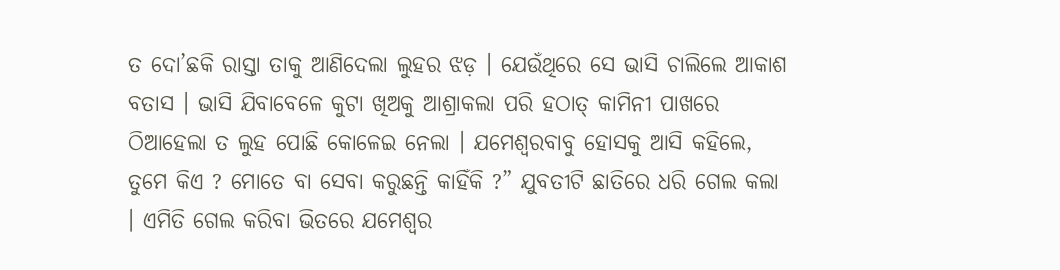ତ ଦୋ’ଛକି ରାସ୍ତା ତାକୁ ଆଣିଦେଲା ଲୁହର ଝଡ଼ । ଯେଉଁଥିରେ ସେ ଭାସି ଚାଲିଲେ ଆକାଶ ବତାସ । ଭାସି ଯିବାବେଳେ କୁଟା ଖିଅକୁ ଆଶ୍ରାକଲା ପରି ହଠାତ୍ କାମିନୀ ପାଖରେ ଠିଆହେଲା ତ ଲୁହ ପୋଛି କୋଳେଇ ନେଲା । ଯମେଶ୍ୱରବାବୁ ହୋସକୁ ଆସି କହିଲେ, ତୁମେ କିଏ ? ମୋତେ ବା ସେବା କରୁଛନ୍ତି କାହିଁକି ?” ଯୁବତୀଟି ଛାତିରେ ଧରି ଗେଲ କଲା । ଏମିତି ଗେଲ କରିବା ଭିତରେ ଯମେଶ୍ୱର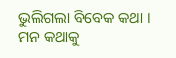ଭୁଲିଗଲା ବିବେକ କଥା । ମନ କଥାକୁ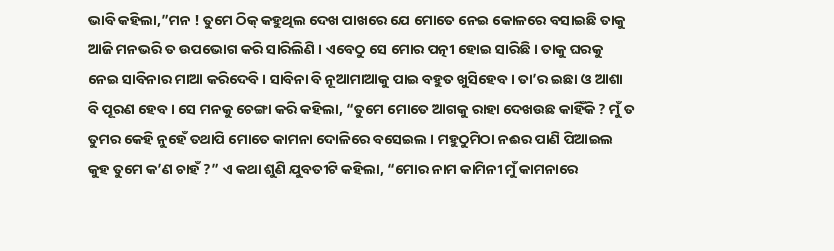ଭାବି କହିଲା,”ମନ ! ତୁମେ ଠିକ୍ କହୁଥିଲ ଦେଖ ପାଖରେ ଯେ ମୋତେ ନେଇ କୋଳରେ ବସାଇଛି ତାକୁ ଆଜି ମନଭରି ତ ଉପଭୋଗ କରି ସାରିଲିଣି । ଏବେଠୁ ସେ ମୋର ପତ୍ନୀ ହୋଇ ସାରିଛି । ତାକୁ ଘରକୁ ନେଇ ସାବିନାର ମାଆ କରିଦେବି । ସାବିନା ବି ନୂଆମାଆକୁ ପାଇ ବହୁତ ଖୁସିହେବ । ତା’ର ଇଛା ଓ ଆଶା ବି ପୂରଣ ହେବ । ସେ ମନକୁ ଚେଙ୍ଗା କରି କହିଲା, “ତୁମେ ମୋତେ ଆଗକୁ ରାହା ଦେଖଉଛ କାହିଁକି ? ମୁଁ ତ ତୁମର କେହି ନୁହେଁ ତଥାପି ମୋତେ କାମନା ଦୋଳିରେ ବସେଇଲ । ମହୁଠୁମିଠା ନଈର ପାଣି ପିଆଇଲ କୁହ ତୁମେ କ’ଣ ଚାହଁ ?” ଏ କଥା ଶୁଣି ଯୁବତୀଟି କହିଲା, “ମୋର ନାମ କାମିନୀ ମୁଁ କାମନାରେ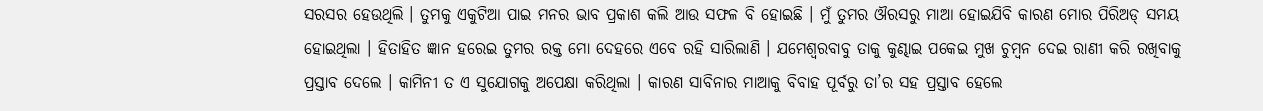ସରସର ହେଉଥିଲି । ତୁମକୁ ଏକୁଟିଆ ପାଇ ମନର ଭାବ ପ୍ରକାଶ କଲି ଆଉ ସଫଳ ବି ହୋଇଛି । ମୁଁ ତୁମର ଔରସରୁ ମାଆ ହୋଇଯିବି କାରଣ ମୋର ପିରିଅଡ୍ ସମୟ ହୋଇଥିଲା । ହିତାହିତ ଜ୍ଞାନ ହରେଇ ତୁମର ରକ୍ତ ମୋ ଦେହରେ ଏବେ ରହି ସାରିଲାଣି । ଯମେଶ୍ୱରବାବୁ ତାକୁ କୁଣ୍ଢାଇ ପକେଇ ମୁଖ ଚୁମ୍ବନ ଦେଇ ରାଣୀ କରି ରଖିବାକୁ ପ୍ରସ୍ତାବ ଦେଲେ । କାମିନୀ ତ ଏ ସୁଯୋଗକୁ ଅପେକ୍ଷା କରିଥିଲା । କାରଣ ସାବିନାର ମାଆକୁ ବିବାହ ପୂର୍ବରୁ ତା’ର ସହ ପ୍ରସ୍ତାବ ହେଲେ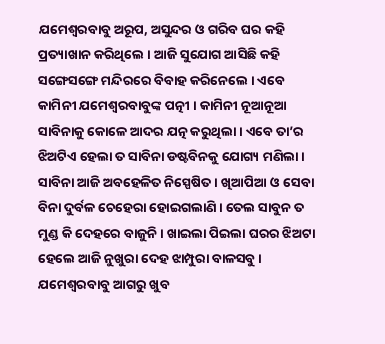ଯମେଶ୍ୱରବାବୁ ଅରୂପ, ଅସୁନ୍ଦର ଓ ଗରିବ ଘର କହି ପ୍ରତ୍ୟାଖାନ କରିଥିଲେ । ଆଜି ସୁଯୋଗ ଆସିଛି କହି ସଙ୍ଗେସଙ୍ଗେ ମନ୍ଦିରରେ ବିବାହ କରିନେଲେ । ଏବେ କାମିନୀ ଯମେଶ୍ୱରବାବୁଙ୍କ ପତ୍ନୀ । କାମିନୀ ନୂଆନୂଆ ସାବିନାକୁ କୋଳେ ଆଦର ଯତ୍ନ କରୁଥିଲା । ଏବେ ତା’ର ଝିଅଟିଏ ହେଲା ତ ସାବିନା ଡଷ୍ଟବିନକୁ ଯୋଗ୍ୟ ମଣିଲା । ସାବିନା ଆଜି ଅବହେଳିତ ନିସ୍ପେଷିତ । ଖିଆପିଆ ଓ ସେବା ବିନା ଦୁର୍ବଳ ଚେହେରା ହୋଇଗଲାଣି । ତେଲ ସାବୁନ ତ ମୁଣ୍ଡ କି ଦେହରେ ବାଜୁନି । ଖାଇଲା ପିଇଲା ଘରର ଝିଅଟା ହେଲେ ଆଜି ନୁଖୁରା ଦେହ ଝାମ୍ପୁରା ବାଳସବୁ । ଯମେଶ୍ୱରବାବୁ ଆଗରୁ ଖୁବ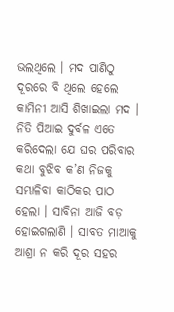ଭଲଥିଲେ । ମଦ ପାଣିଠୁ ଦୂରରେ ବି ଥିଲେ ହେଲେ କାମିନୀ ଆସି ଶିଖାଇଲା ମଦ । ନିତି ପିଆଇ ଦୁର୍ବଳ ଏତେ କରିଦେଲା ଯେ ଘର ପରିବାର କଥା ବୁଝିବ କ’ଣ ନିଜକୁ ସମ୍ଭାଳିବା କାଠିକର ପାଠ ହେଲା । ସାବିନା ଆଜି ବଡ଼ ହୋଇଗଲାଣି । ସାବତ ମାଆକୁ ଆଶ୍ରା ନ କରି ଦୂର ସହର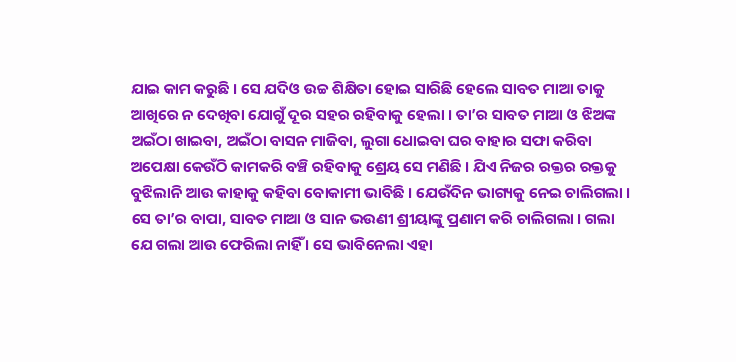ଯାଇ କାମ କରୁଛି । ସେ ଯଦିଓ ଉଚ୍ଚ ଶିକ୍ଷିତା ହୋଇ ସାରିଛି ହେଲେ ସାବତ ମାଆ ତାକୁ ଆଖିରେ ନ ଦେଖିବା ଯୋଗୁଁ ଦୂର ସହର ରହିବାକୁ ହେଲା । ତା’ର ସାବତ ମାଆ ଓ ଝିଅଙ୍କ ଅଇଁଠା ଖାଇବା, ଅଇଁଠା ବାସନ ମାଜିବା, ଲୁଗା ଧୋଇବା ଘର ବାହାର ସଫା କରିବା ଅପେକ୍ଷା କେଉଁଠି କାମକରି ବଞ୍ଚି ରହିବାକୁ ଶ୍ରେୟ ସେ ମଣିଛି । ଯିଏ ନିଜର ରକ୍ତର ରକ୍ତକୁ ବୁଝିଲାନି ଆଉ କାହାକୁ କହିବା ବୋକାମୀ ଭାବିଛି । ଯେଉଁଦିନ ଭାଗ୍ୟକୁ ନେଇ ଚାଲିଗଲା । ସେ ତା’ର ବାପା, ସାବତ ମାଆ ଓ ସାନ ଭଉଣୀ ଶ୍ରୀୟାଙ୍କୁ ପ୍ରଣାମ କରି ଚାଲିଗଲା । ଗଲା ଯେ ଗଲା ଆଉ ଫେରିଲା ନାହିଁ । ସେ ଭାବିନେଲା ଏହା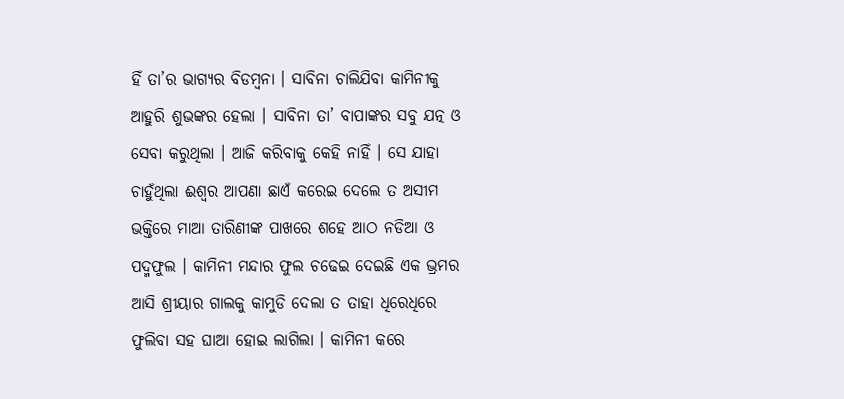ହିଁ ତା’ର ଭାଗ୍ୟର ବିଡମ୍ବନା । ସାବିନା ଚାଲିଯିବା କାମିନୀକୁ ଆହୁରି ଶୁଭଙ୍କର ହେଲା । ସାବିନା ତା’ ବାପାଙ୍କର ସବୁ ଯତ୍ନ ଓ ସେବା କରୁଥିଲା । ଆଜି କରିବାକୁ କେହି ନାହିଁ । ସେ ଯାହା ଚାହୁଁଥିଲା ଈଶ୍ୱର ଆପଣା ଛାଏଁ କରେଇ ଦେଲେ ତ ଅସୀମ ଭକ୍ତିରେ ମାଆ ତାରିଣୀଙ୍କ ପାଖରେ ଶହେ ଆଠ ନଡିଆ ଓ ପଦ୍ମଫୁଲ । କାମିନୀ ମନ୍ଦାର ଫୁଲ ଚଢେଇ ଦେଇଛି ଏକ ଭ୍ରମର ଆସି ଶ୍ରୀୟାର ଗାଲକୁ କାମୁଡି ଦେଲା ତ ତାହା ଧିରେଧିରେ ଫୁଲିବା ସହ ଘାଆ ହୋଇ ଲାଗିଲା । କାମିନୀ କରେ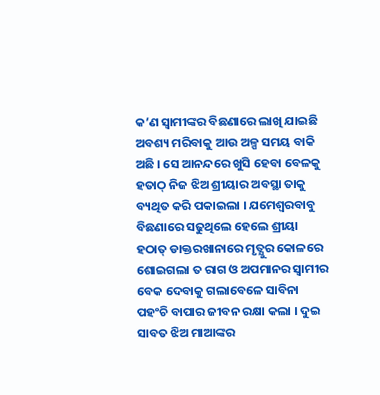କ’ଣ ସ୍ୱାମୀଙ୍କର ବିଛଣାରେ ଲାଖି ଯାଇଛି ଅବଶ୍ୟ ମରିବାକୁ ଆଉ ଅଳ୍ପ ସମୟ ବାକି ଅଛି । ସେ ଆନନ୍ଦରେ ଖୁସି ହେବା ବେଳକୁ ହତାଠ୍ ନିଜ ଝିଅ ଶ୍ରୀୟାର ଅବସ୍ଥା ତାକୁ ବ୍ୟଥିତ କରି ପକାଇଲା । ଯମେଶ୍ୱରବାବୁ ବିଛଣାରେ ସଢୁଥିଲେ ହେଲେ ଶ୍ରୀୟା ହଠାତ୍ ଡାକ୍ତରଖାନାରେ ମୃତ୍ଯୁର କୋଳରେ ଶୋଇଗଲା ତ ରାଗ ଓ ଅପମାନର ସ୍ୱାମୀର ବେକ ଦେବାକୁ ଗଲାବେଳେ ସାବିନା ପହଂଚି ବାପାର ଜୀବନ ରକ୍ଷା କଲା । ଦୁଇ ସାବତ ଝିଅ ମାଆଙ୍କର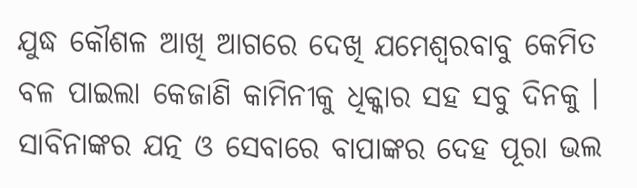ଯୁଦ୍ଧ କୌଶଳ ଆଖି ଆଗରେ ଦେଖି ଯମେଶ୍ୱରବାବୁ କେମିତ ବଳ ପାଇଲା କେଜାଣି କାମିନୀକୁ ଧିକ୍କାର ସହ ସବୁ ଦିନକୁ । ସାବିନାଙ୍କର ଯତ୍ନ ଓ ସେବାରେ ବାପାଙ୍କର ଦେହ ପୂରା ଭଲ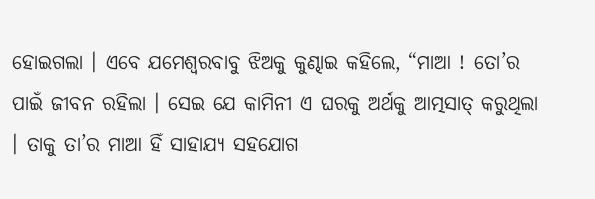ହୋଇଗଲା । ଏବେ ଯମେଶ୍ୱରବାବୁ ଝିଅକୁ କୁଣ୍ଢାଇ କହିଲେ, “ମାଆ ! ତୋ’ର ପାଇଁ ଜୀବନ ରହିଲା । ସେଇ ଯେ କାମିନୀ ଏ ଘରକୁ ଅର୍ଥକୁ ଆତ୍ମସାତ୍ କରୁଥିଲା । ତାକୁ ତା’ର ମାଆ ହିଁ ସାହାଯ୍ୟ ସହଯୋଗ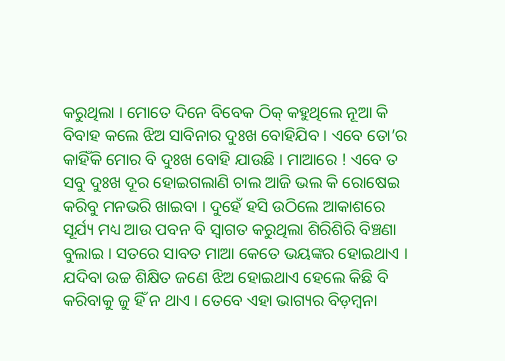କରୁଥିଲା । ମୋତେ ଦିନେ ବିବେକ ଠିକ୍ କହୁଥିଲେ ନୂଆ କି ବିବାହ କଲେ ଝିଅ ସାବିନାର ଦୁଃଖ ବୋହିଯିବ । ଏବେ ତୋ’ର କାହିଁକି ମୋର ବି ଦୁଃଖ ବୋହି ଯାଉଛି । ମାଆରେ ! ଏବେ ତ ସବୁ ଦୁଃଖ ଦୂର ହୋଇଗଲାଣି ଚାଲ ଆଜି ଭଲ କି ରୋଷେଇ କରିବୁ ମନଭରି ଖାଇବା । ଦୁହେଁ ହସି ଉଠିଲେ ଆକାଶରେ ସୂର୍ଯ୍ୟ ମଧ୍ୟ ଆଉ ପବନ ବି ସ୍ୱାଗତ କରୁଥିଲା ଶିରିଶିରି ବିଞ୍ଚଣା ବୁଲାଇ । ସତରେ ସାବତ ମାଆ କେତେ ଭୟଙ୍କର ହୋଇଥାଏ । ଯଦିବା ଉଚ୍ଚ ଶିକ୍ଷିତ ଜଣେ ଝିଅ ହୋଇଥାଏ ହେଲେ କିଛି ବି କରିବାକୁ ଜୁ ହିଁ ନ ଥାଏ । ତେବେ ଏହା ଭାଗ୍ୟର ବିଡ଼ମ୍ବନା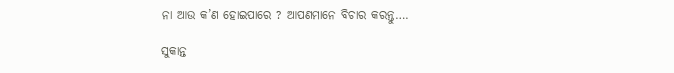ନା ଆଉ କ’ଣ ହୋଇପାରେ ? ଆପଣମାନେ ବିଚାର କରନ୍ତୁ….

ସୁକାନ୍ତ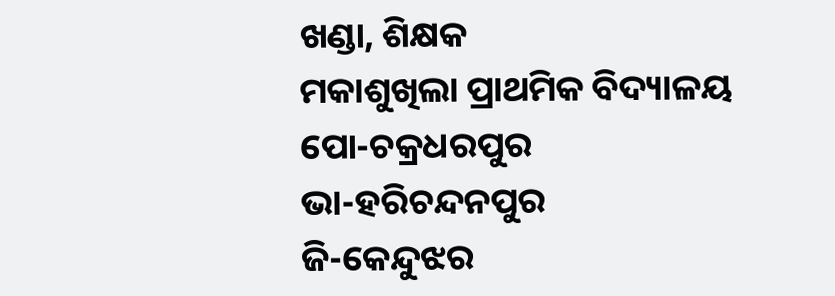ଖଣ୍ଡା, ଶିକ୍ଷକ
ମକାଶୁଖିଲା ପ୍ରାଥମିକ ବିଦ୍ୟାଳୟ
ପୋ-ଚକ୍ରଧରପୁର
ଭା-ହରିଚନ୍ଦନପୁର
ଜି-କେନ୍ଦୁଝର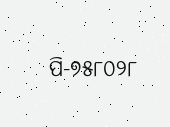ପି-୭୫୮୦୨୮